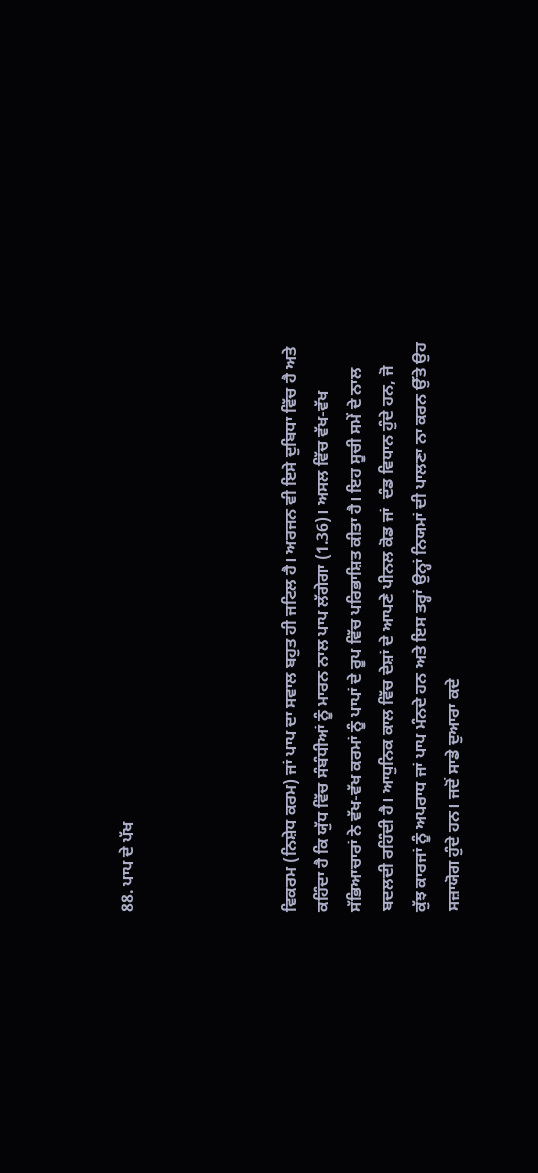88. ਪਾਪ ਦੇ ਪੱਖ




ਵਿਕਰਮ (ਨਿਸ਼ੇਧ ਕਰਮ) ਜਾਂ ਪਾਪ ਦਾ ਸਵਾਲ ਬਹੁਤ ਹੀ ਜਟਿਲ ਹੈ। ਅਰਜਨ ਵੀ ਇਸੇ ਦੁਬਿਧਾ ਵਿੱਚ ਹੈ ਅਤੇ ਕਹਿੰਦਾ ਹੈ ਕਿ ਯੁੱਧ ਵਿੱਚ ਸੰਬੰਧੀਆਂ ਨੂੰ ਮਾਰਨ ਨਾਲ ਪਾਪ ਲੱਗੇਗਾ (1.36)। ਅਸਲ ਵਿੱਚ ਵੱਖ-ਵੱਖ ਸੱਭਿਆਚਾਰਾਂ ਨੇ ਵੱਖ-ਵੱਖ ਕਰਮਾਂ ਨੂੰ ਪਾਪਾਂ ਦੇ ਰੂਪ ਵਿੱਚ ਪਰਿਭਾਸ਼ਿਤ ਕੀਤਾ ਹੈ। ਇਹ ਸੂਚੀ ਸਮੇਂ ਦੇ ਨਾਲ ਬਦਲਦੀ ਰਹਿੰਦੀ ਹੈ। ਆਧੁਨਿਕ ਕਾਲ ਵਿੱਚ ਦੇਸ਼ਾਂ ਦੇ ਆਪਣੇ ਪੀਨਲ ਕੋਡ ਜਾਂ  ਦੰਡ ਵਿਧਾਨ ਹੁੰਦੇ ਹਨ, ਜੋ ਕੁੱਝ ਕਾਰਜਾਂ ਨੂੰ ਅਪਰਾਧ ਜਾਂ ਪਾਪ ਮੰਨਦੇ ਹਨ ਅਤੇ ਇਸ ਤਰ੍ਹਾਂ ਉਨ੍ਹਾਂ ਨਿਯਮਾਂ ਦੀ ਪਾਲਣਾ ਨਾ ਕਰਨ ਉੱਤੇ ਉਹ ਸਜ਼ਾਯੋਗ ਹੁੰਦੇ ਹਨ। ਜਦੋਂ ਸਾਡੇ ਦੁਆਰਾ ਕਦੇ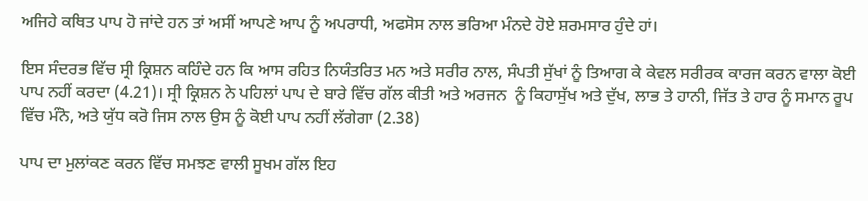ਅਜਿਹੇ ਕਥਿਤ ਪਾਪ ਹੋ ਜਾਂਦੇ ਹਨ ਤਾਂ ਅਸੀਂ ਆਪਣੇ ਆਪ ਨੂੰ ਅਪਰਾਧੀ, ਅਫਸੋਸ ਨਾਲ ਭਰਿਆ ਮੰਨਦੇ ਹੋਏ ਸ਼ਰਮਸਾਰ ਹੁੰਦੇ ਹਾਂ।

ਇਸ ਸੰਦਰਭ ਵਿੱਚ ਸ੍ਰੀ ਕ੍ਰਿਸ਼ਨ ਕਹਿੰਦੇ ਹਨ ਕਿ ਆਸ ਰਹਿਤ ਨਿਯੰਤਰਿਤ ਮਨ ਅਤੇ ਸਰੀਰ ਨਾਲ, ਸੰਪਤੀ ਸੁੱਖਾਂ ਨੂੰ ਤਿਆਗ ਕੇ ਕੇਵਲ ਸਰੀਰਕ ਕਾਰਜ ਕਰਨ ਵਾਲਾ ਕੋਈ ਪਾਪ ਨਹੀਂ ਕਰਦਾ (4.21)। ਸ੍ਰੀ ਕ੍ਰਿਸ਼ਨ ਨੇ ਪਹਿਲਾਂ ਪਾਪ ਦੇ ਬਾਰੇ ਵਿੱਚ ਗੱਲ ਕੀਤੀ ਅਤੇ ਅਰਜਨ  ਨੂੰ ਕਿਹਾਸੁੱਖ ਅਤੇ ਦੁੱਖ, ਲਾਭ ਤੇ ਹਾਨੀ, ਜਿੱਤ ਤੇ ਹਾਰ ਨੂੰ ਸਮਾਨ ਰੂਪ ਵਿੱਚ ਮੰਨੋ, ਅਤੇ ਯੁੱਧ ਕਰੋ ਜਿਸ ਨਾਲ ਉਸ ਨੂੰ ਕੋਈ ਪਾਪ ਨਹੀਂ ਲੱਗੇਗਾ (2.38)

ਪਾਪ ਦਾ ਮੁਲਾਂਕਣ ਕਰਨ ਵਿੱਚ ਸਮਝਣ ਵਾਲੀ ਸੂਖਮ ਗੱਲ ਇਹ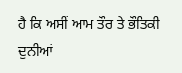ਹੈ ਕਿ ਅਸੀਂ ਆਮ ਤੌਰ ਤੇ ਭੌਤਿਕੀ ਦੁਨੀਆਂ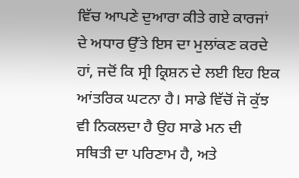ਵਿੱਚ ਆਪਣੇ ਦੁਆਰਾ ਕੀਤੇ ਗਏ ਕਾਰਜਾਂ ਦੇ ਅਧਾਰ ਉੱਤੇ ਇਸ ਦਾ ਮੁਲਾਂਕਣ ਕਰਦੇ ਹਾਂ, ਜਦੋਂ ਕਿ ਸ੍ਰੀ ਕ੍ਰਿਸ਼ਨ ਦੇ ਲਈ ਇਹ ਇਕ ਆਂਤਰਿਕ ਘਟਨਾ ਹੈ। ਸਾਡੇ ਵਿੱਚੋਂ ਜੋ ਕੁੱਝ ਵੀ ਨਿਕਲਦਾ ਹੈ ਉਹ ਸਾਡੇ ਮਨ ਦੀ ਸਥਿਤੀ ਦਾ ਪਰਿਣਾਮ ਹੈ, ਅਤੇ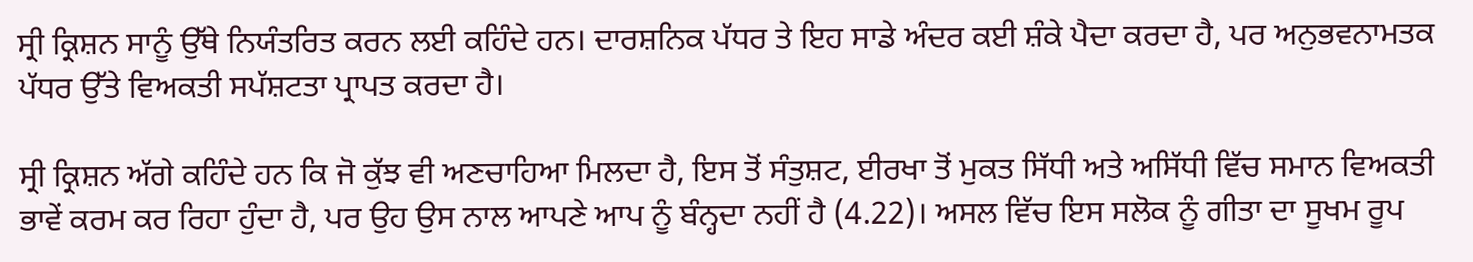ਸ੍ਰੀ ਕ੍ਰਿਸ਼ਨ ਸਾਨੂੰ ਉੱਥੇ ਨਿਯੰਤਰਿਤ ਕਰਨ ਲਈ ਕਹਿੰਦੇ ਹਨ। ਦਾਰਸ਼ਨਿਕ ਪੱਧਰ ਤੇ ਇਹ ਸਾਡੇ ਅੰਦਰ ਕਈ ਸ਼ੰਕੇ ਪੈਦਾ ਕਰਦਾ ਹੈ, ਪਰ ਅਨੁਭਵਨਾਮਤਕ ਪੱਧਰ ਉੱਤੇ ਵਿਅਕਤੀ ਸਪੱਸ਼ਟਤਾ ਪ੍ਰਾਪਤ ਕਰਦਾ ਹੈ।

ਸ੍ਰੀ ਕ੍ਰਿਸ਼ਨ ਅੱਗੇ ਕਹਿੰਦੇ ਹਨ ਕਿ ਜੋ ਕੁੱਝ ਵੀ ਅਣਚਾਹਿਆ ਮਿਲਦਾ ਹੈ, ਇਸ ਤੋਂ ਸੰਤੁਸ਼ਟ, ਈਰਖਾ ਤੋਂ ਮੁਕਤ ਸਿੱਧੀ ਅਤੇ ਅਸਿੱਧੀ ਵਿੱਚ ਸਮਾਨ ਵਿਅਕਤੀ ਭਾਵੇਂ ਕਰਮ ਕਰ ਰਿਹਾ ਹੁੰਦਾ ਹੈ, ਪਰ ਉਹ ਉਸ ਨਾਲ ਆਪਣੇ ਆਪ ਨੂੰ ਬੰਨ੍ਹਦਾ ਨਹੀਂ ਹੈ (4.22)। ਅਸਲ ਵਿੱਚ ਇਸ ਸਲੋਕ ਨੂੰ ਗੀਤਾ ਦਾ ਸੂਖਮ ਰੂਪ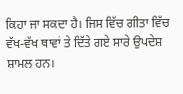ਕਿਹਾ ਜਾ ਸਕਦਾ ਹੈ। ਜਿਸ ਵਿੱਚ ਗੀਤਾ ਵਿੱਚ ਵੱਖ-ਵੱਖ ਥਾਵਾਂ ਤੇ ਦਿੱਤੇ ਗਏ ਸਾਰੇ ਉਪਦੇਸ਼ ਸ਼ਾਮਲ ਹਨ।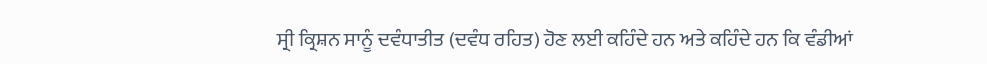ਸ੍ਰੀ ਕ੍ਰਿਸ਼ਨ ਸਾਨੂੰ ਦਵੰਧਾਤੀਤ (ਦਵੰਧ ਰਹਿਤ) ਹੋਣ ਲਈ ਕਹਿੰਦੇ ਹਨ ਅਤੇ ਕਹਿੰਦੇ ਹਨ ਕਿ ਵੰਡੀਆਂ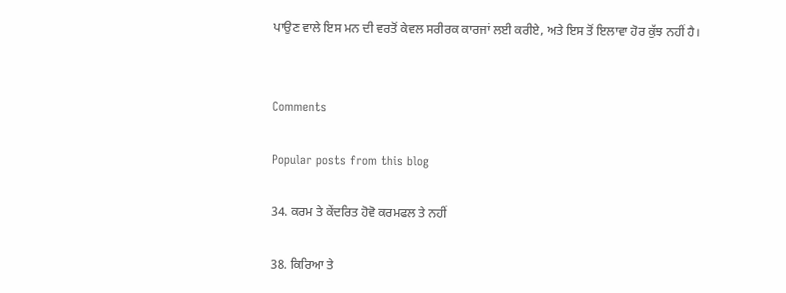ਪਾਉਣ ਵਾਲੇ ਇਸ ਮਨ ਦੀ ਵਰਤੋਂ ਕੇਵਲ ਸਰੀਰਕ ਕਾਰਜਾਂ ਲਈ ਕਰੀਏ, ਅਤੇ ਇਸ ਤੋਂ ਇਲਾਵਾ ਹੋਰ ਕੁੱਝ ਨਹੀਂ ਹੈ।


Comments

Popular posts from this blog

34. ਕਰਮ ਤੇ ਕੇਂਦਰਿਤ ਹੋਵੋ ਕਰਮਫਲ ਤੇ ਨਹੀਂ

38. ਕਿਰਿਆ ਤੇ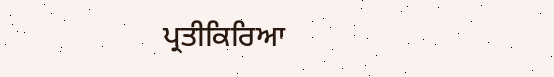ਪ੍ਰਤੀਕਿਰਿਆ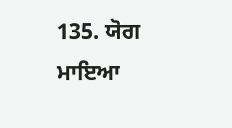135. ਯੋਗ ਮਾਇਆ